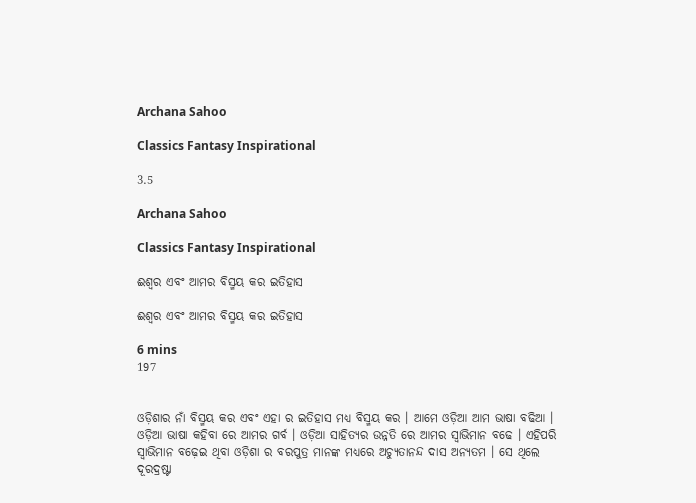Archana Sahoo

Classics Fantasy Inspirational

3.5

Archana Sahoo

Classics Fantasy Inspirational

ଈଶ୍ୱର ଏବଂ ଆମର ବିସ୍ମୟ କର ଇତିହାସ

ଈଶ୍ୱର ଏବଂ ଆମର ବିସ୍ମୟ କର ଇତିହାସ

6 mins
197


ଓଡ଼ିଶାର ନାଁ ବିସ୍ମୟ କର ଏବଂ ଏହା ର ଇତିହାସ ମଧ୍ୟ ବିସ୍ମୟ କର । ଆମେ ଓଡ଼ିଆ ଆମ ଭାଷା ବଢିଆ । ଓଡ଼ିଆ ଭାଷା କହିବା ରେ ଆମର ଗର୍ବ । ଓଡ଼ିଆ ସାହିତ୍ୟର ଉନ୍ନତି ରେ ଆମର ସ୍ୱାଭିମାନ ବଢେ । ଏହିପରି ସ୍ୱାଭିମାନ ବଢ଼େଇ ଥିବା ଓଡ଼ିଶା ର ବରପୁତ୍ର ମାନଙ୍କ ମଧ୍ୟରେ ଅଚ୍ୟୁତାନନ୍ଦ ଦାସ ଅନ୍ୟତମ । ସେ ଥିଲେ  ଦୂରଦ୍ରଷ୍ଟା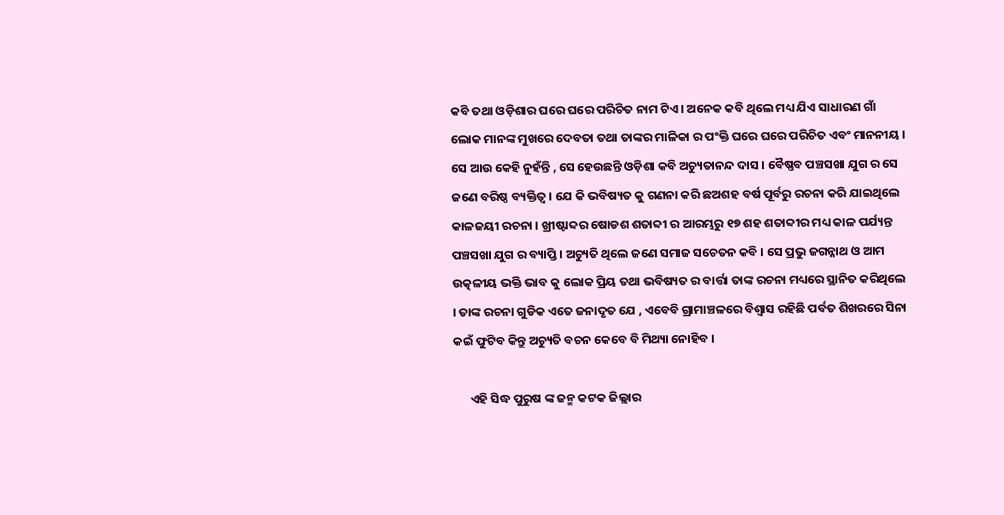କବି ତଥା ଓଡ଼ିଶାର ଘରେ ଘରେ ପରିଚିତ ନାମ ଟିଏ । ଅନେକ କବି ଥିଲେ ମଧ୍ୟ ଯିଏ ସାଧାରଣ ଗାଁ ଲୋକ ମାନଙ୍କ ମୁଖରେ ଦେବତା ତଥା ତାଙ୍କର ମାଳିକା ର ପଂକ୍ତି ଘରେ ଘରେ ପରିଚିତ ଏବଂ ମାନନୀୟ । ସେ ଆଉ କେହି ନୁହଁନ୍ତି , ସେ ହେଉଛନ୍ତି ଓଡ଼ିଶା କବି ଅଚ୍ୟୁତାନନ୍ଦ ଦାସ । ବୈଷ୍ଣବ ପଞ୍ଚସଖା ଯୁଗ ର ସେ ଜଣେ ବରିଷ୍ଠ ବ୍ୟକ୍ତିତ୍ୱ । ଯେ କି ଭବିଷ୍ୟତ କୁ ଗଣନା କରି ଛଅଶହ ବର୍ଷ ପୂର୍ବରୁ ରଚନା କରି ଯାଇଥିଲେ କାଳଜୟୀ ରଚନା । ଖ୍ରୀଷ୍ଟାବ୍ଦର ଷୋଡଶ ଶତାବ୍ଦୀ ର ଆରମ୍ଭରୁ ୧୭ ଶହ ଶତାବ୍ଦୀର ମଧ୍ୟ କାଳ ପର୍ଯ୍ୟନ୍ତ ପଞ୍ଚସଖା ଯୁଗ ର ବ୍ୟାପ୍ତି । ଅଚ୍ୟୁତି ଥିଲେ ଜଣେ ସମାଜ ସଚେତନ କବି । ସେ ପ୍ରଭୁ ଜଗନ୍ନାଥ ଓ ଆମ ଉତ୍କଳୀୟ ଭକ୍ତି ଭାବ କୁ ଲୋକ ପ୍ରିୟ ତଥା ଭବିଷ୍ୟତ ର ବାର୍ତ୍ତା ତାଙ୍କ ରଚନା ମଧ୍ୟରେ ସ୍ଥାନିତ କରିଥିଲେ । ତାଙ୍କ ରଚନା ଗୁଡିକ ଏତେ ଜନାଦୃତ ଯେ , ଏବେବି ଗ୍ରାମାଞ୍ଚଳରେ ବିଶ୍ୱାସ ରହିଛି ପର୍ବତ ଶିଖରରେ ସିନା କଇଁ ଫୁଟିବ କିନ୍ତୁ ଅଚ୍ୟୁତି ବଚନ କେବେ ବି ମିଥ୍ୟା ନୋହିବ ।

      ଏହି ସିଦ୍ଧ ପୁରୁଷ ଙ୍କ ଜନ୍ମ କଟକ ଜିଲ୍ଲାର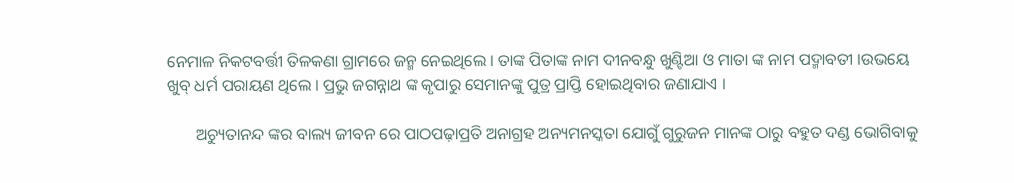ନେମାଳ ନିକଟବର୍ତ୍ତୀ ତିଳକଣା ଗ୍ରାମରେ ଜନ୍ମ ନେଇଥିଲେ । ତାଙ୍କ ପିତାଙ୍କ ନାମ ଦୀନବନ୍ଧୁ ଖୁଣ୍ଟିଆ ଓ ମାତା ଙ୍କ ନାମ ପଦ୍ମାବତୀ ।ଉଭୟେ ଖୁବ୍ ଧର୍ମ ପରାୟଣ ଥିଲେ । ପ୍ରଭୁ ଜଗନ୍ନାଥ ଙ୍କ କୃପାରୁ ସେମାନଙ୍କୁ ପୁତ୍ର ପ୍ରାପ୍ତି ହୋଇଥିବାର ଜଣାଯାଏ ।

       ଅଚ୍ୟୁତାନନ୍ଦ ଙ୍କର ବାଲ୍ୟ ଜୀବନ ରେ ପାଠପଢ଼ାପ୍ରତି ଅନାଗ୍ରହ ଅନ୍ୟମନସ୍କତା ଯୋଗୁଁ ଗୁରୁଜନ ମାନଙ୍କ ଠାରୁ ବହୁତ ଦଣ୍ଡ ଭୋଗିବାକୁ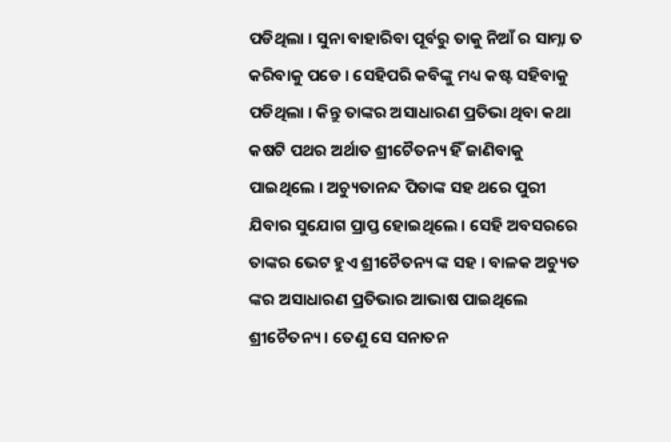ପଡିଥିଲା । ସୁନା ବାହାରିବା ପୂର୍ବରୁ ତାକୁ ନିଆଁ ର ସାମ୍ନା ତ କରିବାକୁ ପଡେ । ସେହିପରି କବିଙ୍କୁ ମଧ୍ୟ କଷ୍ଟ ସହିବାକୁ ପଡିଥିଲା । କିନ୍ତୁ ତାଙ୍କର ଅସାଧାରଣ ପ୍ରତିଭା ଥିବା କଥା କଷଟି ପଥର ଅର୍ଥାତ ଶ୍ରୀଚୈତନ୍ୟ ହିଁ ଜାଣିବାକୁ ପାଇଥିଲେ । ଅଚ୍ୟୁତାନନ୍ଦ ପିତାଙ୍କ ସହ ଥରେ ପୁରୀ ଯିବାର ସୁଯୋଗ ପ୍ରାପ୍ତ ହୋଇଥିଲେ । ସେହି ଅବସରରେ ତାଙ୍କର ଭେଟ ହୁଏ ଶ୍ରୀଚୈତନ୍ୟ ଙ୍କ ସହ । ବାଳକ ଅଚ୍ୟୁତ ଙ୍କର ଅସାଧାରଣ ପ୍ରତିଭାର ଆଭାଷ ପାଇଥିଲେ ଶ୍ରୀଚୈତନ୍ୟ । ତେଣୁ ସେ ସନାତନ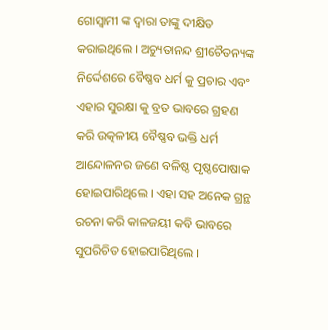ଗୋସ୍ୱାମୀ ଙ୍କ ଦ୍ଵାରା ତାଙ୍କୁ ଦୀକ୍ଷିତ କରାଇଥିଲେ । ଅଚ୍ୟୁତାନନ୍ଦ ଶ୍ରୀଚୈତନ୍ୟଙ୍କ ନିର୍ଦ୍ଦେଶରେ ବୈଷ୍ଣବ ଧର୍ମ କୁ ପ୍ରଚାର ଏବଂ ଏହାର ସୁରକ୍ଷା କୁ ବ୍ରତ ଭାବରେ ଗ୍ରହଣ କରି ଉତ୍କଳୀୟ ବୈଷ୍ଣବ ଭକ୍ତି ଧର୍ମ ଆନ୍ଦୋଳନର ଜଣେ ବଳିଷ୍ଠ ପୃଷ୍ଠପୋଷାକ ହୋଇପାରିଥିଲେ । ଏହା ସହ ଅନେକ ଗ୍ରନ୍ଥ ରଚନା କରି କାଳଜୟୀ କବି ଭାବରେ ସୁପରିଚିତ ହୋଇପାରିଥିଲେ ।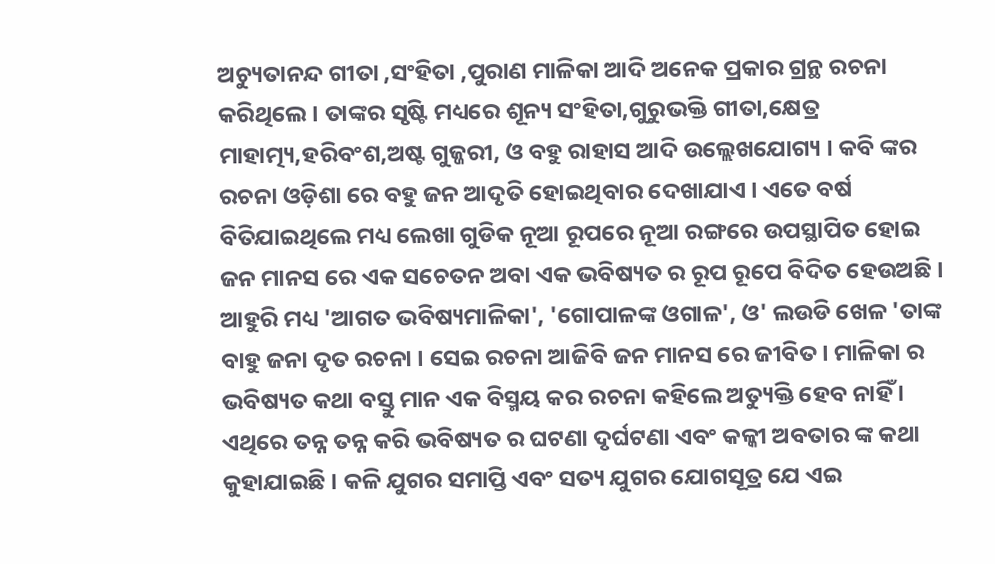ଅଚ୍ୟୁତାନନ୍ଦ ଗୀତା ,ସଂହିତା ,ପୁରାଣ ମାଳିକା ଆଦି ଅନେକ ପ୍ରକାର ଗ୍ରନ୍ଥ ରଚନା କରିଥିଲେ । ତାଙ୍କର ସୃଷ୍ଟି ମଧ୍ୟରେ ଶୂନ୍ୟ ସଂହିତା,ଗୁରୁଭକ୍ତି ଗୀତା,କ୍ଷେତ୍ର ମାହାତ୍ମ୍ୟ,ହରିବଂଶ,ଅଷ୍ଟ ଗୁଜ୍ଜରୀ, ଓ ବହୁ ରାହାସ ଆଦି ଉଲ୍ଲେଖଯୋଗ୍ୟ । କବି ଙ୍କର ରଚନା ଓଡ଼ିଶା ରେ ବହୁ ଜନ ଆଦୃତି ହୋଇଥିବାର ଦେଖାଯାଏ । ଏତେ ବର୍ଷ ବିତିଯାଇଥିଲେ ମଧ୍ୟ ଲେଖା ଗୁଡିକ ନୂଆ ରୂପରେ ନୂଆ ରଙ୍ଗରେ ଉପସ୍ଥାପିତ ହୋଇ ଜନ ମାନସ ରେ ଏକ ସଚେତନ ଅବା ଏକ ଭବିଷ୍ୟତ ର ରୂପ ରୂପେ ବିଦିତ ହେଉଅଛି । ଆହୁରି ମଧ୍ୟ 'ଆଗତ ଭବିଷ୍ୟମାଳିକା', 'ଗୋପାଳଙ୍କ ଓଗାଳ', ଓ' ଲଉଡି ଖେଳ 'ତାଙ୍କ ବାହୁ ଜନା ଦୃତ ରଚନା । ସେଇ ରଚନା ଆଜିବି ଜନ ମାନସ ରେ ଜୀବିତ । ମାଳିକା ର ଭବିଷ୍ୟତ କଥା ବସ୍ତୁ ମାନ ଏକ ବିସ୍ମୟ କର ରଚନା କହିଲେ ଅତ୍ୟୁକ୍ତି ହେବ ନାହିଁ । ଏଥିରେ ତନ୍ନ ତନ୍ନ କରି ଭବିଷ୍ୟତ ର ଘଟଣା ଦୃର୍ଘଟଣା ଏବଂ କଳ୍କୀ ଅବତାର ଙ୍କ କଥା କୁହାଯାଇଛି । କଳି ଯୁଗର ସମାପ୍ତି ଏବଂ ସତ୍ୟ ଯୁଗର ଯୋଗସୂତ୍ର ଯେ ଏଇ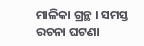ମାଳିକା ଗ୍ରନ୍ଥ । ସମସ୍ତ ରଚନା ଘଟଣା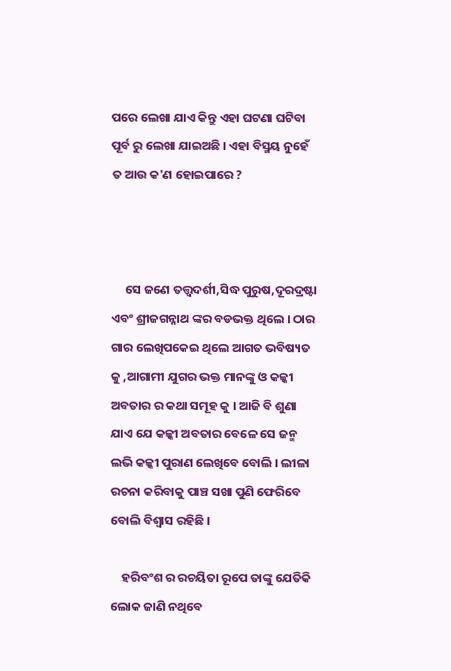ପରେ ଲେଖା ଯାଏ କିନ୍ତୁ ଏହା ଘଟଣା ଘଟିବା ପୂର୍ବ ରୁ ଲେଖା ଯାଇଅଛି । ଏହା ବିସ୍ମୟ ନୁହେଁ ତ ଆଉ କ'ଣ ହୋଇପାରେ ?



     ସେ ଜଣେ ତତ୍ତ୍ୱଦର୍ଶୀ,ସିଦ୍ଧ ପୁରୁଷ,ଦୂରଦ୍ରଷ୍ଟା ଏବଂ ଶ୍ରୀଜଗନ୍ନାଥ ଙ୍କର ବଡଭକ୍ତ ଥିଲେ । ଠାର ଗାର ଲେଖିପକେଇ ଥିଲେ ଆଗତ ଭବିଷ୍ୟତ କୁ ,ଆଗାମୀ ଯୁଗର ଭକ୍ତ ମାନଙ୍କୁ ଓ କଳ୍କୀ ଅବତାର ର କଥା ସମୂହ କୁ । ଆଜି ବି ଶୁଣା ଯାଏ ଯେ କଳ୍କୀ ଅବତାର ବେଳେ ସେ ଜନ୍ମ ଲଭି କଳ୍କୀ ପୁରାଣ ଲେଖିବେ ବୋଲି । ଲୀଳା ରଚନା କରିବାକୁ ପାଞ୍ଚ ସଖା ପୁଣି ଫେରିବେ ବୋଲି ବିଶ୍ୱାସ ରହିଛି ।

    ହରିବଂଶ ର ରଚୟିତା ରୂପେ ତାଙ୍କୁ ଯେତିକି ଲୋକ ଜାଣି ନଥିବେ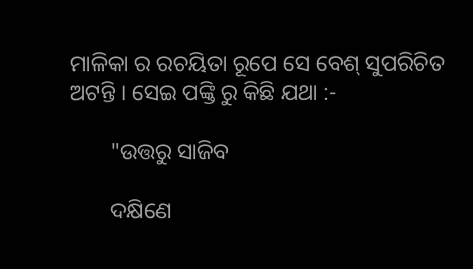ମାଳିକା ର ରଚୟିତା ରୂପେ ସେ ବେଶ୍ ସୁପରିଚିତ ଅଟନ୍ତି । ସେଇ ପଙ୍କ୍ତି ରୁ କିଛି ଯଥା :-

       "ଉତ୍ତରୁ ସାଜିବ

       ଦକ୍ଷିଣେ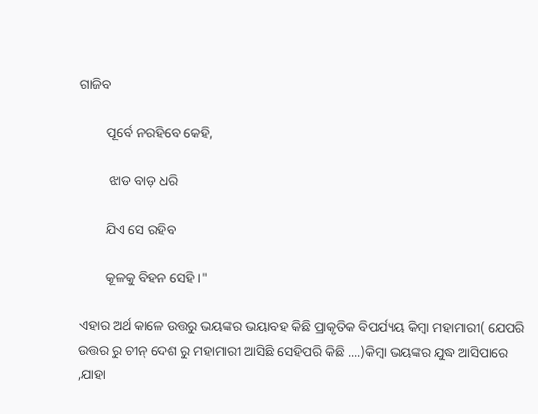ଗାଜିବ

        ପୂର୍ବେ ନରହିବେ କେହି,

         ଝାଡ ବାଡ଼ ଧରି

        ଯିଏ ସେ ରହିବ

        କୂଳକୁ ବିହନ ସେହି ।"

ଏହାର ଅର୍ଥ କାଳେ ଉତ୍ତରୁ ଭୟଙ୍କର ଭୟାବହ କିଛି ପ୍ରାକୃତିକ ବିପର୍ଯ୍ୟୟ କିମ୍ବା ମହାମାରୀ( ଯେପରି ଉତ୍ତର ରୁ ଚୀନ୍ ଦେଶ ରୁ ମହାମାରୀ ଆସିଛି ସେହିପରି କିଛି ....)କିମ୍ବା ଭୟଙ୍କର ଯୁଦ୍ଧ ଆସିପାରେ ,ଯାହା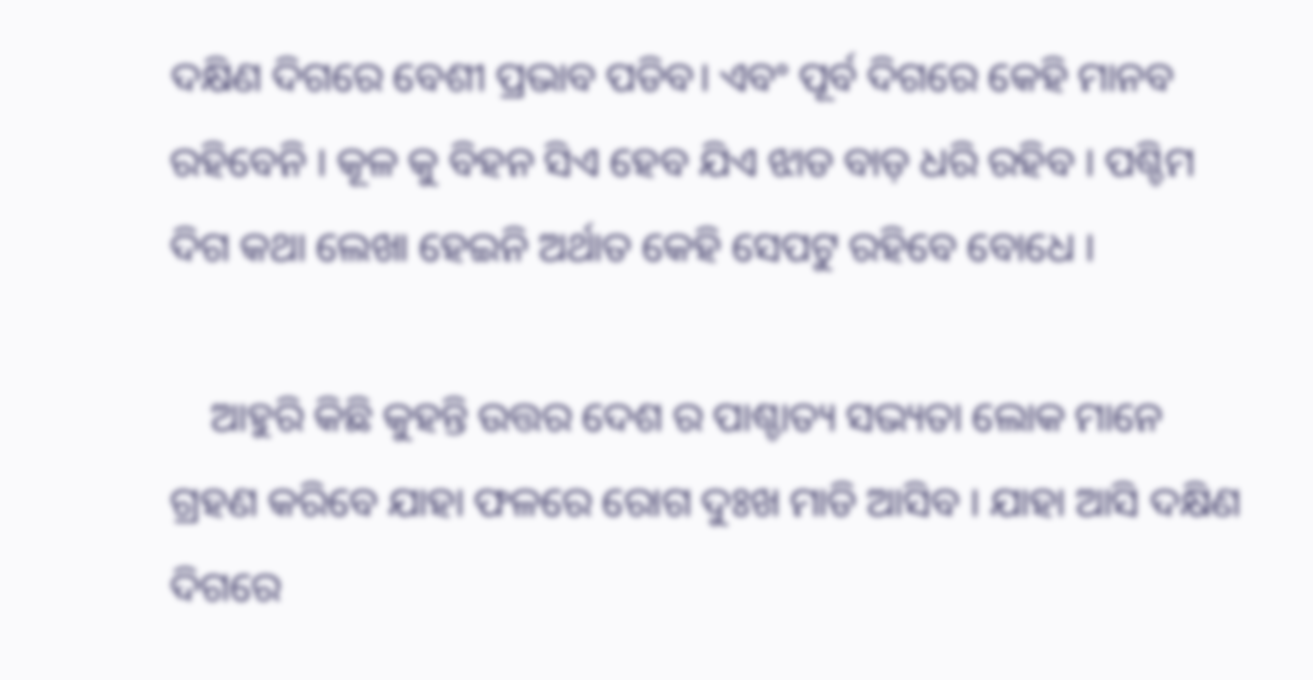ଦକ୍ଷିଣ ଦିଗରେ ବେଶୀ ପ୍ରଭାବ ପଡିବ। ଏବଂ ପୂର୍ବ ଦିଗରେ କେହି ମାନବ ରହିବେନି । କୂଳ କୁ ବିହନ ସିଏ ହେବ ଯିଏ ଝାଡ ବାଡ଼ ଧରି ରହିବ । ପଶ୍ଚିମ ଦିଗ କଥା ଲେଖା ହେଇନି ଅର୍ଥାତ କେହି ସେପଟୁ ରହିବେ ବୋଧେ ।

    ଆହୁରି କିଛି କୁହନ୍ତି ଉତ୍ତର ଦେଶ ର ପାଶ୍ଚାତ୍ୟ ସଭ୍ୟତା ଲୋକ ମାନେ ଗ୍ରହଣ କରିବେ ଯାହା ଫଳରେ ରୋଗ ଦୁଃଖ ମାଡି ଆସିବ । ଯାହା ଆସି ଦକ୍ଷିଣ ଦିଗରେ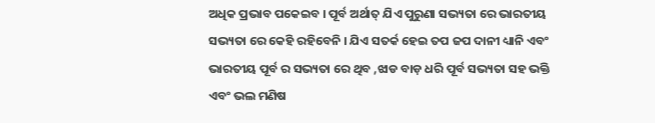ଅଧିକ ପ୍ରଭାବ ପକେଇବ । ପୂର୍ବ ଅର୍ଥାତ୍ ଯିଏ ପୁରୁଣା ସଭ୍ୟତା ରେ ଭାରତୀୟ ସଭ୍ୟତା ରେ କେହି ରହିବେନି । ଯିଏ ସତର୍କ ହେଇ ତପ ଜପ ଦାନୀ ଧ୍ୟାନି ଏବଂ ଭାରତୀୟ ପୂର୍ବ ର ସଭ୍ୟତା ରେ ଥିବ ,ଝାଡ ବାଡ଼ ଧରି ପୂର୍ବ ସଭ୍ୟତା ସହ ଭକ୍ତି ଏବଂ ଭଲ ମଣିଷ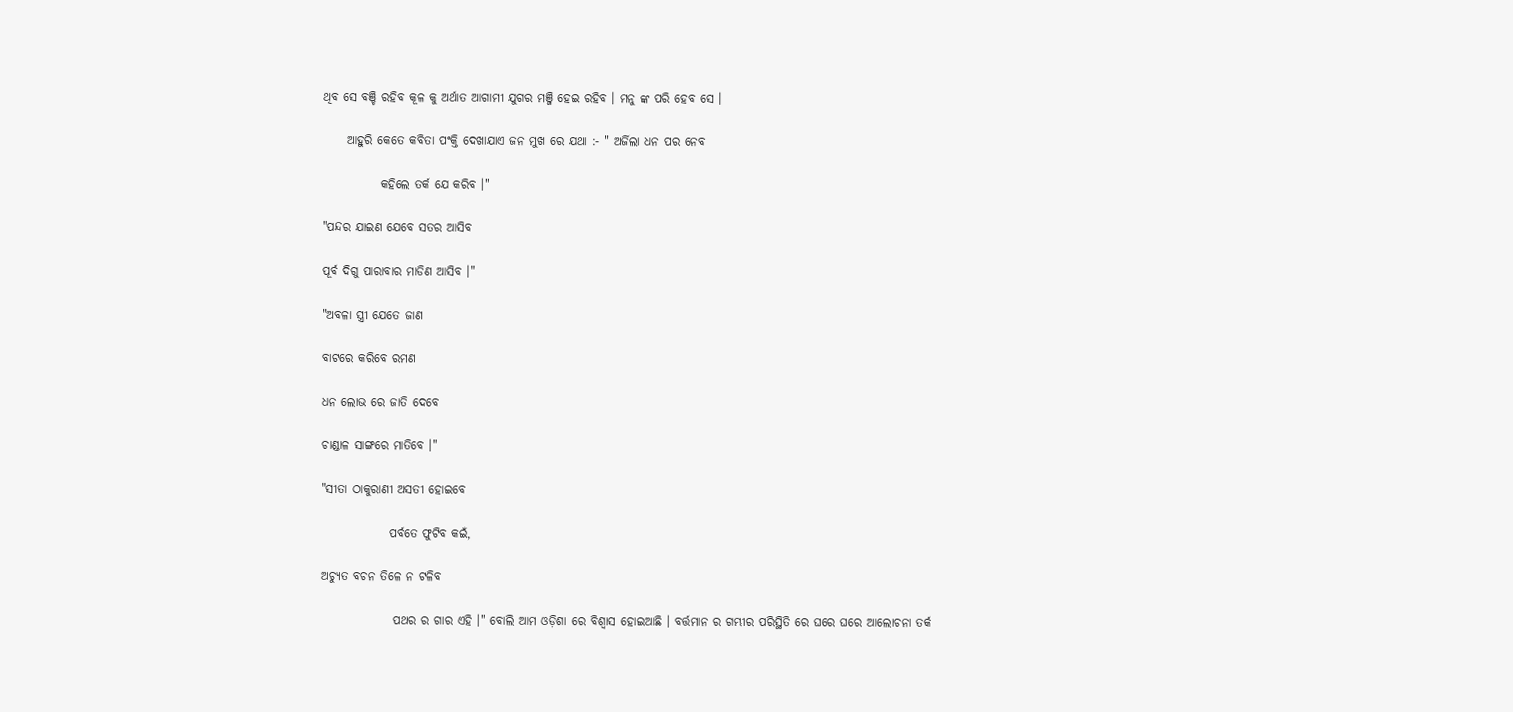ଥିବ ସେ ବଞ୍ଚି ରହିବ କୂଳ କୁ ଅର୍ଥାତ ଆଗାମୀ ଯୁଗର ମଞ୍ଜି ହେଇ ରହିବ । ମନୁ ଙ୍କ ପରି ହେବ ସେ ।

     ଆହୁରି କେତେ କବିତା ପଂକ୍ତି ଦେଖାଯାଏ ଜନ ମୁଖ ରେ ଯଥା :- " ଅର୍ଜିଲା ଧନ ପର ନେବ

            କହିଲେ ତର୍କ ଯେ କରିବ ।"

"ପନ୍ଦର ଯାଇଣ ଯେବେ ସତର ଆସିବ

ପୂର୍ବ ଦିଗୁ ପାରାବାର ମାଡିଣ ଆସିବ ।"

"ଅବଳା ସ୍ତ୍ରୀ ଯେତେ ଜାଣ

ବାଟରେ କରିବେ ରମଣ

ଧନ ଲୋଭ ରେ ଜାତି ଦେବେ

ଚାଣ୍ଡାଳ ସାଙ୍ଗରେ ମାତିବେ ।"

"ସୀତା ଠାକୁରାଣୀ ଅସତୀ ହୋଇବେ

              ପର୍ବତେ ଫୁଟିବ କଇଁ,

ଅଚ୍ୟୁତ ବଚନ ତିଳେ ନ ଟଳିବ

               ପଥର ର ଗାର ଏହି ।" ବୋଲି ଆମ ଓଡ଼ିଶା ରେ ବିଶ୍ୱାସ ହୋଇଆଛି । ବର୍ତ୍ତମାନ ର ଗମ୍ଭୀର ପରିସ୍ଥିତି ରେ ଘରେ ଘରେ ଆଲୋଚନା ତର୍କ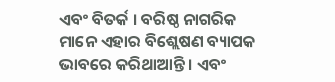ଏବଂ ବିତର୍କ । ବରିଷ୍ଠ ନାଗରିକ ମାନେ ଏହାର ବିଶ୍ଲେଷଣ ବ୍ୟାପକ ଭାବରେ କରିଥାଆନ୍ତି । ଏବଂ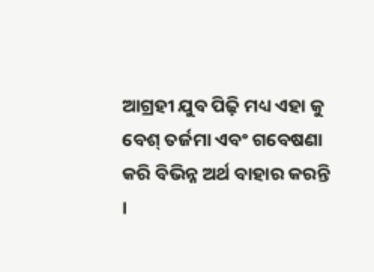ଆଗ୍ରହୀ ଯୁବ ପିଢ଼ି ମଧ୍ୟ ଏହା କୁ ବେଶ୍ ତର୍ଜମା ଏବଂ ଗବେଷଣା କରି ବିଭିନ୍ନ ଅର୍ଥ ବାହାର କରନ୍ତି ।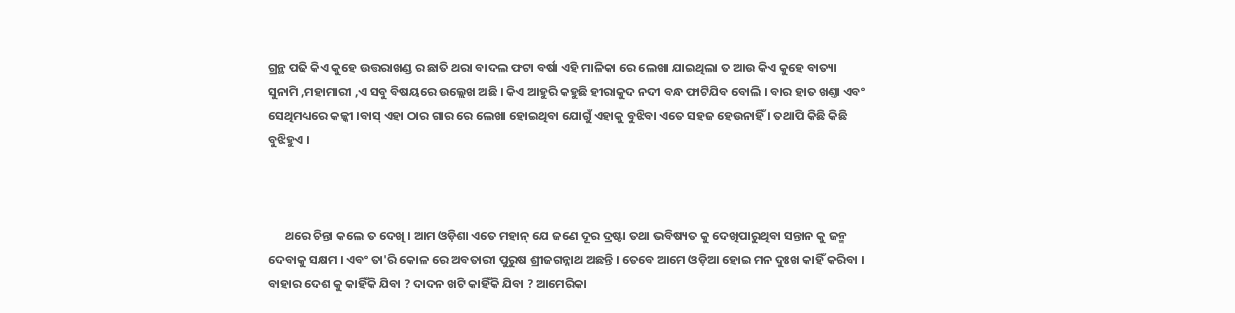ଗ୍ରନ୍ଥ ପଢି କିଏ କୁହେ ଉତ୍ତରାଖଣ୍ଡ ର ଛାତି ଥରା ବାଦଲ ଫଟା ବର୍ଷା ଏହି ମାଳିକା ରେ ଲେଖା ଯାଇଥିଲା ତ ଆଉ କିଏ କୁହେ ବାତ୍ୟା ସୁନାମି ,ମହାମାରୀ ,ଏ ସବୁ ବିଷୟରେ ଉଲ୍ଲେଖ ଅଛି । କିଏ ଆହୁରି କହୁଛି ହୀରାକୁଦ ନଦୀ ବନ୍ଧ ଫାଟିଯିବ ବୋଲି । ବାର ହାତ ଖଣ୍ତା ଏବଂ ସେଥିମଧ୍ୟରେ କଳ୍କୀ ।ବାସ୍ ଏହା ଠାର ଗାର ରେ ଲେଖା ହୋଇଥିବା ଯୋଗୁଁ ଏହାକୁ ବୁଝିବା ଏତେ ସହଜ ହେଉନାହିଁ । ତଥାପି କିଛି କିଛି ବୁଝିହୁଏ ।



      ଥରେ ଚିନ୍ତା କଲେ ତ ଦେଖି । ଆମ ଓଡ଼ିଶା ଏତେ ମହାନ୍ ଯେ ଜଣେ ଦୂର ଦ୍ରଷ୍ଟା ତଥା ଭବିଷ୍ୟତ କୁ ଦେଖିପାରୁଥିବା ସନ୍ତାନ କୁ ଜନ୍ମ ଦେବାକୁ ସକ୍ଷମ । ଏବଂ ତା'ରି କୋଳ ରେ ଅବତାରୀ ପୁରୁଷ ଶ୍ରୀଜଗନ୍ନାଥ ଅଛନ୍ତି । ତେବେ ଆମେ ଓଡ଼ିଆ ହୋଇ ମନ ଦୁଃଖ କାହିଁ କରିବା । ବାହାର ଦେଶ କୁ କାହିଁକି ଯିବା ? ଦାଦନ ଖଟି କାହିଁକି ଯିବା ? ଆମେରିକା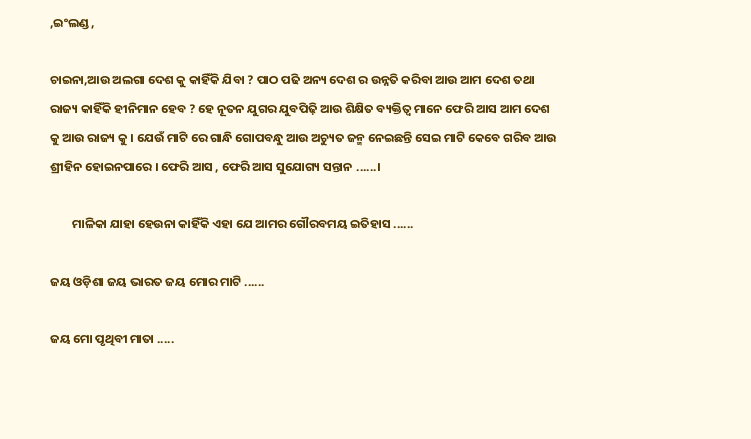,ଇଂଲଣ୍ଡ ,

ଚାଇନା,ଆଉ ଅଲଗା ଦେଶ କୁ କାହିଁକି ଯିବା ? ପାଠ ପଢି ଅନ୍ୟ ଦେଶ ର ଉନ୍ନତି କରିବା ଆଉ ଆମ ଦେଶ ତଥା ରାଜ୍ୟ କାହିଁକି ହୀନିମାନ ହେବ ? ହେ ନୂତନ ଯୁଗର ଯୁବପିଢ଼ି ଆଉ ଶିକ୍ଷିତ ବ୍ୟକ୍ତିତ୍ୱ ମାନେ ଫେରି ଆସ ଆମ ଦେଶ କୁ ଆଉ ରାଜ୍ୟ କୁ । ଯେଉଁ ମାଟି ରେ ଗାନ୍ଧି ଗୋପବନ୍ଧୁ ଆଉ ଅଚ୍ୟୁତ ଜନ୍ମ ନେଇଛନ୍ତି ସେଇ ମାଟି କେବେ ଗରିବ ଆଉ ଶ୍ରୀହିନ ହୋଇନପାରେ । ଫେରି ଆସ , ଫେରି ଆସ ସୁଯୋଗ୍ୟ ସନ୍ତାନ ......।

        ମାଳିକା ଯାହା ହେଉନା କାହିଁକି ଏହା ଯେ ଆମର ଗୌରବମୟ ଇତିହାସ ......

ଜୟ ଓଡ଼ିଶା ଜୟ ଭାରତ ଜୟ ମୋର ମାଟି ......

ଜୟ ମୋ ପୃଥିବୀ ମାତା .....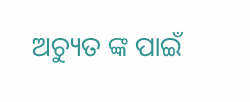ଅଚ୍ୟୁତ ଙ୍କ ପାଇଁ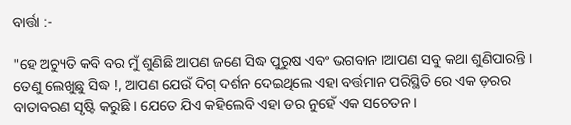ବାର୍ତ୍ତା :-

"ହେ ଅଚ୍ୟୁତି କବି ବର ମୁଁ ଶୁଣିଛି ଆପଣ ଜଣେ ସିଦ୍ଧ ପୁରୁଷ ଏବଂ ଭଗବାନ ।ଆପଣ ସବୁ କଥା ଶୁଣିପାରନ୍ତି । ତେଣୁ ଲେଖୁଛୁ ସିଦ୍ଧ !, ଆପଣ ଯେଉଁ ଦିଗ୍ ଦର୍ଶନ ଦେଇଥିଲେ ଏହା ବର୍ତ୍ତମାନ ପରିସ୍ଥିତି ରେ ଏକ ଡ଼ରର ବାତାବରଣ ସୃଷ୍ଟି କରୁଛି । ଯେତେ ଯିଏ କହିଲେବି ଏହା ଡର ନୁହେଁ ଏକ ସଚେତନ ।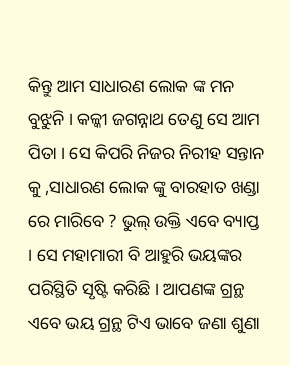କିନ୍ତୁ ଆମ ସାଧାରଣ ଲୋକ ଙ୍କ ମନ ବୁଝୁନି । କଳ୍କୀ ଜଗନ୍ନାଥ ତେଣୁ ସେ ଆମ ପିତା । ସେ କିପରି ନିଜର ନିରୀହ ସନ୍ତାନ କୁ ,ସାଧାରଣ ଲୋକ ଙ୍କୁ ବାରହାତ ଖଣ୍ଡା ରେ ମାରିବେ ? ଭୁଲ୍ ଉକ୍ତି ଏବେ ବ୍ୟାପ୍ତ । ସେ ମହାମାରୀ ବି ଆହୁରି ଭୟଙ୍କର ପରିସ୍ଥିତି ସୃଷ୍ଟି କରିଛି । ଆପଣଙ୍କ ଗ୍ରନ୍ଥ ଏବେ ଭୟ ଗ୍ରନ୍ଥ ଟିଏ ଭାବେ ଜଣା ଶୁଣା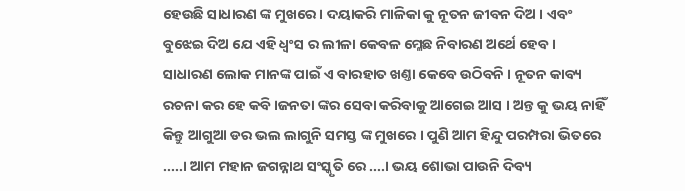ହେଉଛି ସାଧାରଣ ଙ୍କ ମୁଖରେ । ଦୟାକରି ମାଳିକା କୁ ନୂତନ ଜୀବନ ଦିଅ । ଏବଂ ବୁଝେଇ ଦିଅ ଯେ ଏହି ଧ୍ୱଂସ ର ଲୀଳା କେବଳ ମ୍ଳେଛ ନିବାରଣ ଅର୍ଥେ ହେବ । ସାଧାରଣ ଲୋକ ମାନଙ୍କ ପାଇଁ ଏ ବାରହାତ ଖଣ୍ତା କେବେ ଉଠିବନି । ନୂତନ କାବ୍ୟ ରଚନା କର ହେ କବି ।ଜନତା ଙ୍କର ସେବା କରିବାକୁ ଆଗେଇ ଆସ । ଅନ୍ତ କୁ ଭୟ ନାହିଁ କିନ୍ତୁ ଆଗୁଆ ଡର ଭଲ ଲାଗୁନି ସମସ୍ତ ଙ୍କ ମୁଖରେ । ପୁଣି ଆମ ହିନ୍ଦୁ ପରମ୍ପରା ଭିତରେ .....। ଆମ ମହାନ ଜଗନ୍ନାଥ ସଂସ୍କୃତି ରେ ....। ଭୟ ଶୋଭା ପାଉନି ଦିବ୍ୟ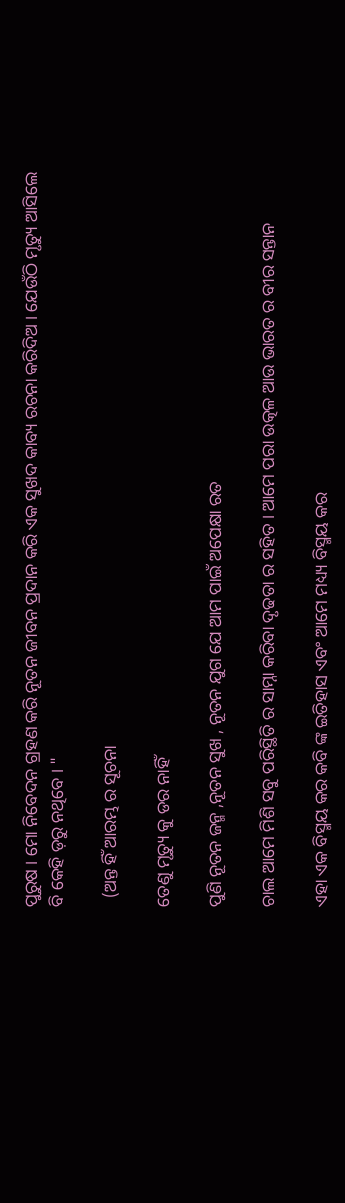ପୁରୁଷ । ମୋ ନିବେଦନ ଗ୍ରହଣ କରି ନୂତନ ଜୀବନ ପ୍ରଦାନ କରି ଏକ ସୁଖଦ କାବ୍ୟ ରଚନା କରିଦିଅ । ଯେଉଁଠି ମୃତ୍ୟୁ ଆସିଲେ ବି କେହି ଡ଼ରୁ ନଥିବେ । "

  (ଅନ୍ତ ହିଁ ଆରମ୍ଭ ର ସୂଚନା

ତେଣୁ ମୃତ୍ୟୁ କୁ ଡର ନାହିଁ

ପୁଣି ନୂତନ ଜନ୍ମ ,ନୂତନ ସୁଖ , ନୂତନ ଯୁଗ ଯେ ଆମ ପାଇଁ ଅପେକ୍ଷା ରତ

ଚାଲ ଆମେ ମିଶି ସବୁ ପରିସ୍ଥିତି ର ସାମ୍ନା କରିବା ଦୃଢତା ର ସହିତ । ଆମେ ପରା ଉତ୍କଳ ଆଉ ଭାରତ ର ବୀର ସନ୍ତାନ

ଏହା ଏକ ବିସ୍ମୟ କର କବି ଙ୍କ ଇତିହାସ ଏବଂ ଆମେ ମଧ୍ୟ୍ୟ ବିସ୍ମୟ କର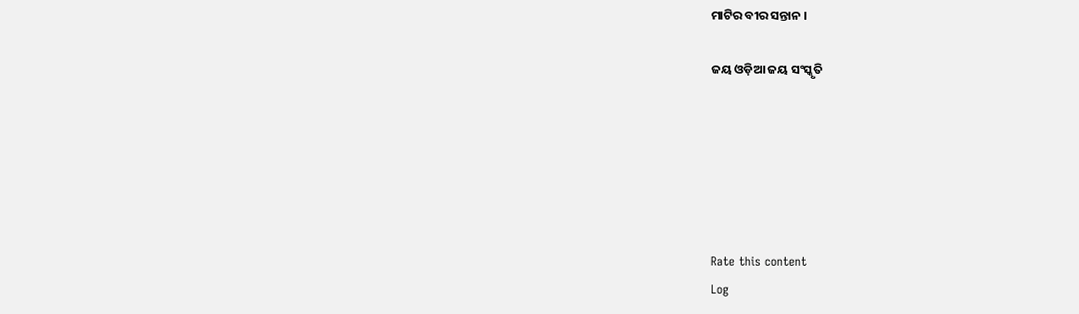ମାଟିର ବୀର ସନ୍ତାନ ।

ଜୟ ଓଡ଼ିଆ ଜୟ ସଂସ୍କୃତି






Rate this content
Log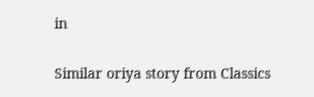in

Similar oriya story from Classics